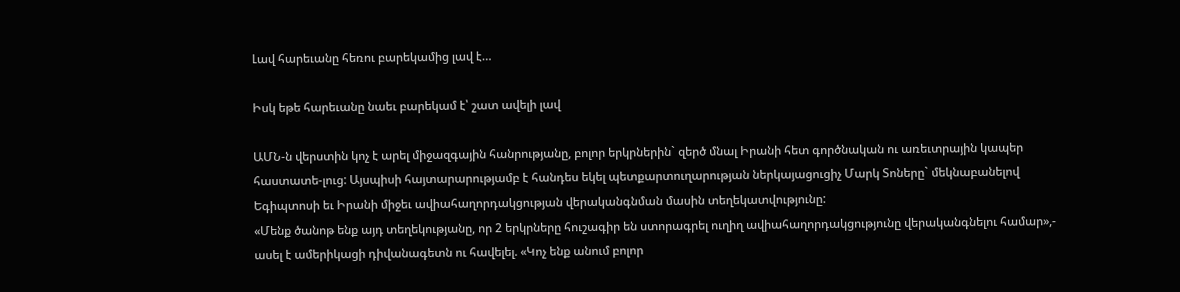Լավ հարեւանը հեռու բարեկամից լավ է…

Իսկ եթե հարեւանը նաեւ բարեկամ է՝ շատ ավելի լավ

ԱՄՆ-ն վերստին կոչ է արել միջազգային հանրությանը, բոլոր երկրներին` զերծ մնալ Իրանի հետ գործնական ու առեւտրային կապեր հաստատե-լուց: Այսպիսի հայտարարությամբ է հանդես եկել պետքարտուղարության ներկայացուցիչ Մարկ Տոները` մեկնաբանելով Եգիպտոսի եւ Իրանի միջեւ ավիահաղորդակցության վերականգնման մասին տեղեկատվությունը:
«Մենք ծանոթ ենք այդ տեղեկությանը, որ 2 երկրները հուշագիր են ստորագրել ուղիղ ավիահաղորդակցությունը վերականգնելու համար»,- ասել է ամերիկացի դիվանագետն ու հավելել. «Կոչ ենք անում բոլոր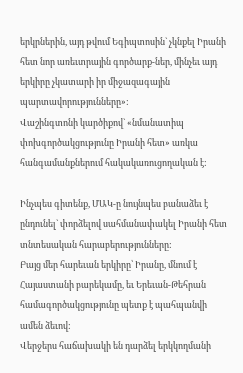երկրներին, այդ թվում Եգիպտոսին` չկնքել Իրանի հետ նոր առեւտրային գործարք-ներ, մինչեւ այդ երկիրը չկատարի իր միջազագային պարտավորությունները»:
Վաշինգտոնի կարծիքով` «նմանատիպ փոխգործակցությունը Իրանի հետ» առկա հանգամանքներում հակակառուցողական է:

Ինչպես գիտենք, ՄԱԿ-ը նույնպես բանաձեւ է ընդունել` փորձելով սահմանափակել Իրանի հետ տնտեսական հարաբերությունները:
Բայց մեր հարեւան երկիրը՝ Իրանը, մնում է Հայաստանի բարեկամը, եւ Երեւան-Թեհրան համագործակցությունը պետք է պահպանվի ամեն ձեւով:
Վերջերս հաճախակի են դարձել երկկողմանի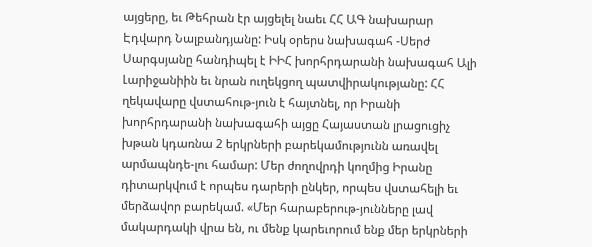այցերը, եւ Թեհրան էր այցելել նաեւ ՀՀ ԱԳ նախարար Էդվարդ Նալբանդյանը: Իսկ օրերս նախագահ -Սերժ Սարգսյանը հանդիպել է ԻԻՀ խորհրդարանի նախագահ Ալի Լարիջանիին եւ նրան ուղեկցող պատվիրակությանը: ՀՀ ղեկավարը վստահութ-յուն է հայտնել, որ Իրանի  խորհրդարանի նախագահի այցը Հայաստան լրացուցիչ խթան կդառնա 2 երկրների բարեկամությունն առավել արմապնդե-լու համար: Մեր ժողովրդի կողմից Իրանը դիտարկվում է որպես դարերի ընկեր, որպես վստահելի եւ մերձավոր բարեկամ. «Մեր հարաբերութ-յունները լավ մակարդակի վրա են, ու մենք կարեւորում ենք մեր երկրների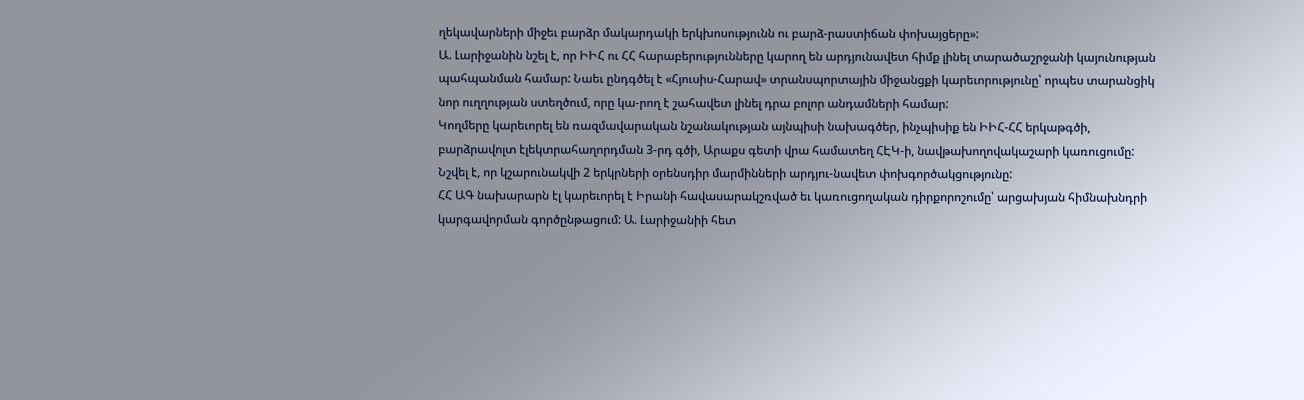ղեկավարների միջեւ բարձր մակարդակի երկխոսությունն ու բարձ-րաստիճան փոխայցերը»:
Ա. Լարիջանին նշել է, որ ԻԻՀ ու ՀՀ հարաբերությունները կարող են արդյունավետ հիմք լինել տարածաշրջանի կայունության պահպանման համար: Նաեւ ընդգծել է «Հյուսիս-Հարավ» տրանսպորտային միջանցքի կարեւորությունը՝ որպես տարանցիկ նոր ուղղության ստեղծում, որը կա-րող է շահավետ լինել դրա բոլոր անդամների համար:
Կողմերը կարեւորել են ռազմավարական նշանակության այնպիսի նախագծեր, ինչպիսիք են ԻԻՀ-ՀՀ երկաթգծի, բարձրավոլտ էլեկտրահաղորդման 3-րդ գծի, Արաքս գետի վրա համատեղ ՀԷԿ-ի, նավթախողովակաշարի կառուցումը: Նշվել է, որ կշարունակվի 2 երկրների օրենսդիր մարմինների արդյու-նավետ փոխգործակցությունը:
ՀՀ ԱԳ նախարարն էլ կարեւորել է Իրանի հավասարակշռված եւ կառուցողական դիրքորոշումը՝ արցախյան հիմնախնդրի կարգավորման գործընթացում: Ա. Լարիջանիի հետ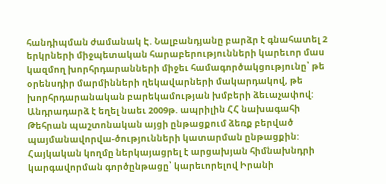հանդիպման ժամանակ Է. Նալբանդյանը բարձր է գնահատել 2 երկրների միջպետական հարաբերությունների կարեւոր մաս կազմող խորհրդարանների միջեւ համագործակցությունը՝ թե օրենսդիր մարմինների ղեկավարների մակարդակով, թե խորհրդարանական բարեկամության խմբերի ձեւաչափով: Անդրադարձ է եղել նաեւ 2009թ. ապրիլին ՀՀ նախագահի Թեհրան պաշտոնական այցի ընթացքում ձեռք բերված պայմանավորվա-ծությունների կատարման ընթացքին:
Հայկական կողմը ներկայացրել է արցախյան հիմնախնդրի կարգավորման գործընթացը՝ կարեւորելով Իրանի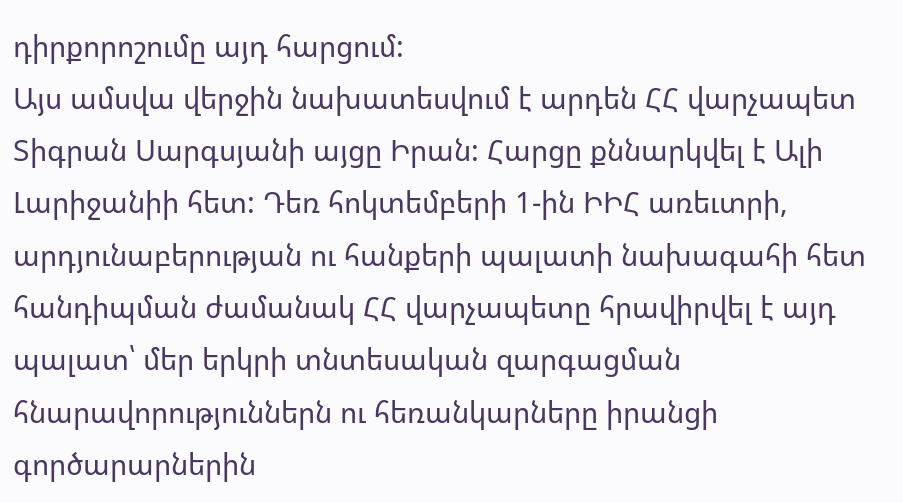դիրքորոշումը այդ հարցում:
Այս ամսվա վերջին նախատեսվում է արդեն ՀՀ վարչապետ Տիգրան Սարգսյանի այցը Իրան: Հարցը քննարկվել է Ալի Լարիջանիի հետ: Դեռ հոկտեմբերի 1-ին ԻԻՀ առեւտրի, արդյունաբերության ու հանքերի պալատի նախագահի հետ հանդիպման ժամանակ ՀՀ վարչապետը հրավիրվել է այդ պալատ՝ մեր երկրի տնտեսական զարգացման հնարավորություններն ու հեռանկարները իրանցի գործարարներին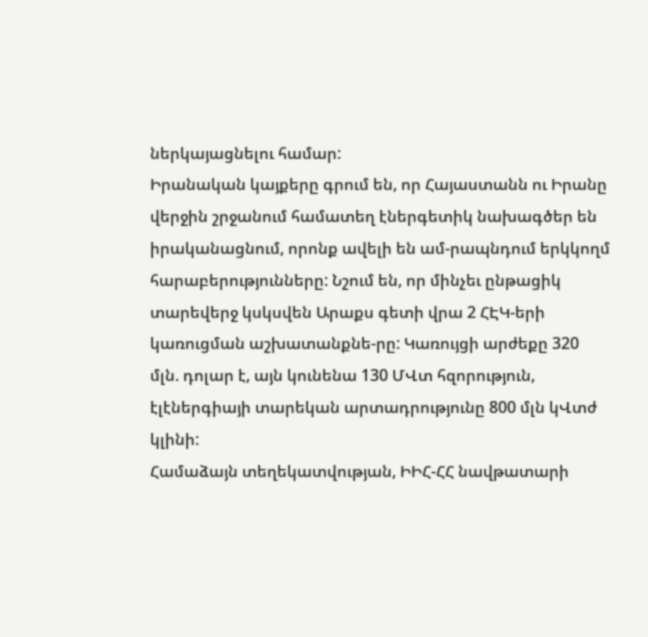ներկայացնելու համար:
Իրանական կայքերը գրում են, որ Հայաստանն ու Իրանը վերջին շրջանում համատեղ էներգետիկ նախագծեր են իրականացնում, որոնք ավելի են ամ-րապնդում երկկողմ հարաբերությունները: Նշում են, որ մինչեւ ընթացիկ տարեվերջ կսկսվեն Արաքս գետի վրա 2 ՀԷԿ-երի կառուցման աշխատանքնե-րը: Կառույցի արժեքը 320 մլն. դոլար է, այն կունենա 130 ՄՎտ հզորություն, էլէներգիայի տարեկան արտադրությունը 800 մլն կՎտժ կլինի:
Համաձայն տեղեկատվության, ԻԻՀ-ՀՀ նավթատարի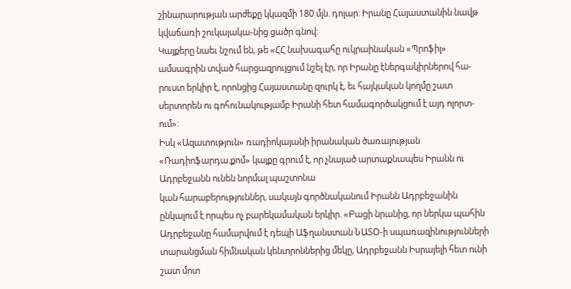շինարարության արժեքը կկազմի 180 մլն. դոլար: Իրանը Հայաստանին նավթ կվաճառի շուկայակա-նից ցածր գնով:
Կայքերը նաեւ նշում են, թե «ՀՀ նախագահը ուկրաինական «Պրոֆիլ» ամսագրին տված հարցազրույցում նշել էր, որ Իրանը էներգակիրներով հա-րուստ երկիր է, որոնցից Հայաստանը զուրկ է, եւ հայկական կողմը շատ սերտորեն ու գոհունակությամբ Իրանի հետ համագործակցում է այդ ոլորտ-ում»:
Իսկ «Ազատություն» ռադիոկայանի իրանական ծառայության «Ռադիոֆարդա.քոմ» կայքը գրում է, որ չնայած արտաքնապես Իրանն ու Ադրբեջանն ունեն նորմալ պաշտոնա
կան հարաբերություններ, սակայն գործնականում Իրանն Ադրբեջանին ընկալում է որպես ոչ բարեկամական երկիր. «Բացի նրանից, որ ներկա պահին Ադրբեջանը համարվում է դեպի Աֆղանստան ՆԱՏՕ-ի սպառազինությունների տարանցման հիմնական կենտրոններից մեկը, Ադրբեջանն Իսրայելի հետ ունի շատ մոտ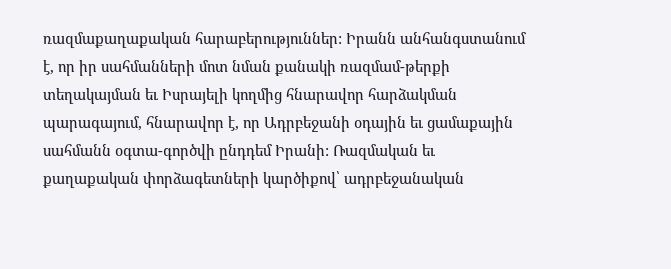ռազմաքաղաքական հարաբերություններ: Իրանն անհանգստանում է, որ իր սահմանների մոտ նման քանակի ռազմամ-թերքի տեղակայման եւ Իսրայելի կողմից հնարավոր հարձակման պարագայում, հնարավոր է, որ Ադրբեջանի օդային եւ ցամաքային սահմանն օգտա-գործվի ընդդեմ Իրանի: Ռազմական եւ քաղաքական փորձագետների կարծիքով՝ ադրբեջանական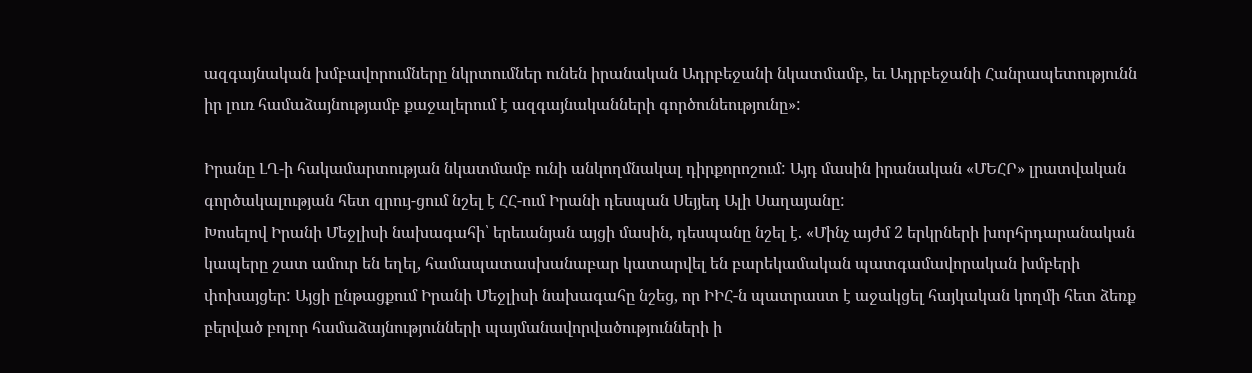ազգայնական խմբավորումները նկրտումներ ունեն իրանական Ադրբեջանի նկատմամբ, եւ Ադրբեջանի Հանրապետությունն իր լուռ համաձայնությամբ քաջալերում է ազգայնականների գործունեությունը»:

Իրանը ԼՂ-ի հակամարտության նկատմամբ ունի անկողմնակալ դիրքորոշում: Այդ մասին իրանական «ՄԵՀՐ» լրատվական գործակալության հետ զրույ-ցում նշել է ՀՀ-ում Իրանի դեսպան Սեյյեդ Ալի Սաղայանը:
Խոսելով Իրանի Մեջլիսի նախագահի՝ երեւանյան այցի մասին, դեսպանը նշել է. «Մինչ այժմ 2 երկրների խորհրդարանական կապերը շատ ամուր են եղել, համապատասխանաբար կատարվել են բարեկամական պատգամավորական խմբերի փոխայցեր: Այցի ընթացքում Իրանի Մեջլիսի նախագահը նշեց, որ ԻԻՀ-ն պատրաստ է աջակցել հայկական կողմի հետ ձեռք բերված բոլոր համաձայնությունների պայմանավորվածությունների ի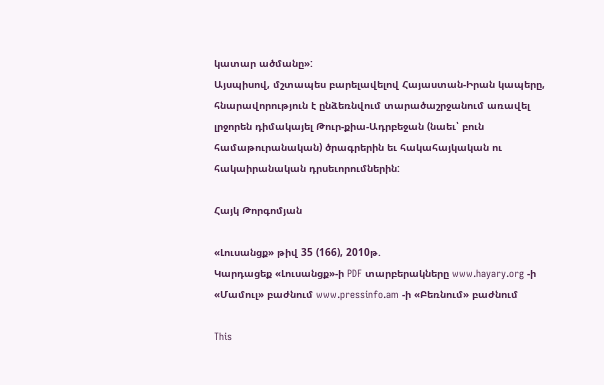կատար ածմանը»:
Այսպիսով, մշտապես բարելավելով Հայաստան-Իրան կապերը, հնարավորություն է ընձեռնվում տարածաշրջանում առավել լրջորեն դիմակայել Թուր-քիա-Ադրբեջան (նաեւ՝ բուն համաթուրանական) ծրագրերին եւ հակահայկական ու հակաիրանական դրսեւորումներին:

Հայկ Թորգոմյան

«Լուսանցք» թիվ 35 (166), 2010թ.
Կարդացեք «Լուսանցք»-ի PDF տարբերակները www.hayary.org -ի «Մամուլ» բաժնում www.pressinfo.am -ի «Բեռնում» բաժնում

This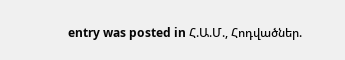entry was posted in Հ.Ա.Մ., Հոդվածներ.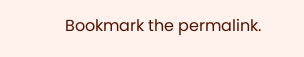Bookmark the permalink.